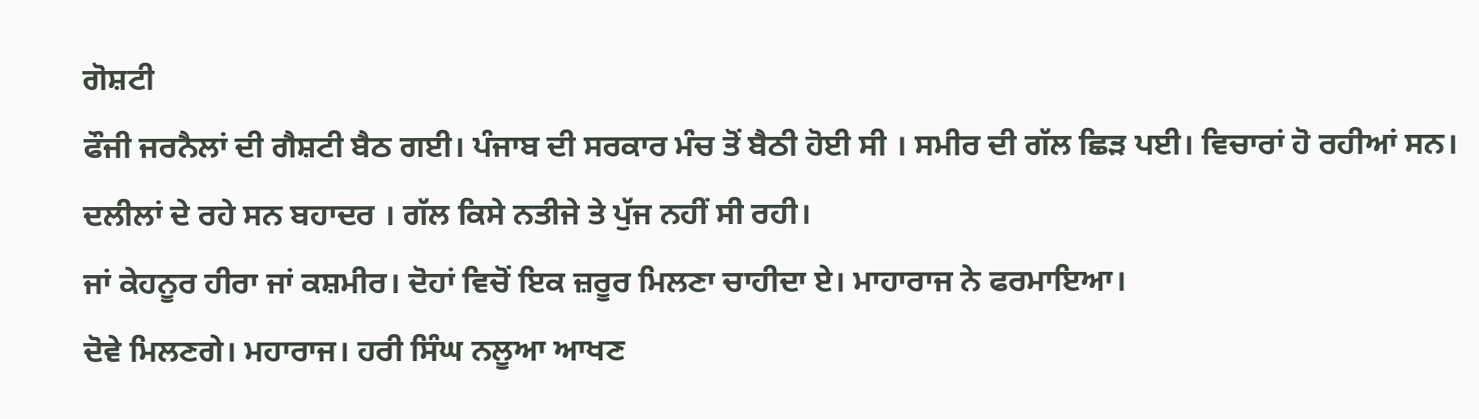ਗੋਸ਼ਟੀ
ਫੌਜੀ ਜਰਨੈਲਾਂ ਦੀ ਗੈਸ਼ਟੀ ਬੈਠ ਗਈ। ਪੰਜਾਬ ਦੀ ਸਰਕਾਰ ਮੰਚ ਤੋਂ ਬੈਠੀ ਹੋਈ ਸੀ । ਸਮੀਰ ਦੀ ਗੱਲ ਛਿੜ ਪਈ। ਵਿਚਾਰਾਂ ਹੋ ਰਹੀਆਂ ਸਨ। ਦਲੀਲਾਂ ਦੇ ਰਹੇ ਸਨ ਬਹਾਦਰ । ਗੱਲ ਕਿਸੇ ਨਤੀਜੇ ਤੇ ਪੁੱਜ ਨਹੀਂ ਸੀ ਰਹੀ।
ਜਾਂ ਕੇਹਨੂਰ ਹੀਰਾ ਜਾਂ ਕਸ਼ਮੀਰ। ਦੋਹਾਂ ਵਿਚੋਂ ਇਕ ਜ਼ਰੂਰ ਮਿਲਣਾ ਚਾਹੀਦਾ ਏ। ਮਾਹਾਰਾਜ ਨੇ ਫਰਮਾਇਆ।
ਦੋਵੇ ਮਿਲਣਗੇ। ਮਹਾਰਾਜ। ਹਰੀ ਸਿੰਘ ਨਲੂਆ ਆਖਣ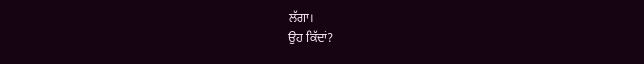ਲੱਗਾ।
ਉਹ ਕਿੱਦਾਂ?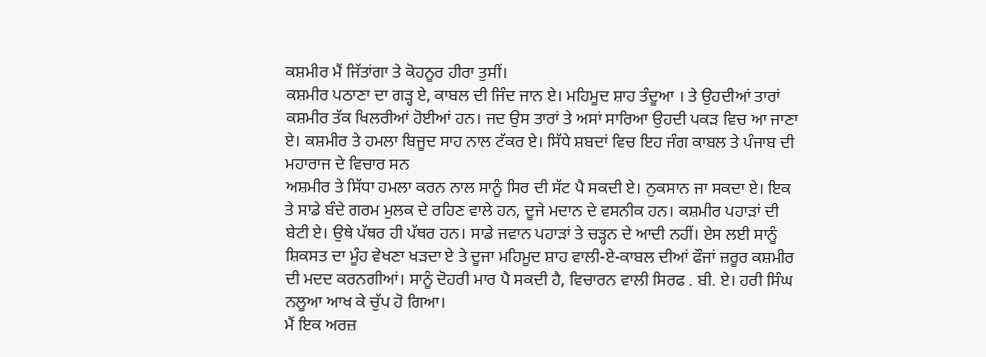ਕਸ਼ਮੀਰ ਮੈਂ ਜਿੱਤਾਂਗਾ ਤੇ ਕੋਹਨੂਰ ਹੀਰਾ ਤੁਸੀਂ।
ਕਸ਼ਮੀਰ ਪਠਾਣਾ ਦਾ ਗੜ੍ਹ ਏ, ਕਾਬਲ ਦੀ ਜਿੰਦ ਜਾਨ ਏ। ਮਹਿਮੂਦ ਸ਼ਾਹ ਤੰਦੂਆ । ਤੇ ਉਹਦੀਆਂ ਤਾਰਾਂ ਕਸ਼ਮੀਰ ਤੱਕ ਖਿਲਰੀਆਂ ਹੋਈਆਂ ਹਨ। ਜਦ ਉਸ ਤਾਰਾਂ ਤੇ ਅਸਾਂ ਸਾਰਿਆ ਉਹਦੀ ਪਕੜ ਵਿਚ ਆ ਜਾਣਾ ਏ। ਕਸ਼ਮੀਰ ਤੇ ਹਮਲਾ ਬਿਜੂਦ ਸਾਹ ਨਾਲ ਟੱਕਰ ਏ। ਸਿੱਧੇ ਸ਼ਬਦਾਂ ਵਿਚ ਇਹ ਜੰਗ ਕਾਬਲ ਤੇ ਪੰਜਾਬ ਦੀ ਮਹਾਰਾਜ ਦੇ ਵਿਚਾਰ ਸਨ
ਅਸ਼ਮੀਰ ਤੇ ਸਿੱਧਾ ਹਮਲਾ ਕਰਨ ਨਾਲ ਸਾਨੂੰ ਸਿਰ ਦੀ ਸੱਟ ਪੈ ਸਕਦੀ ਏ। ਨੁਕਸਾਨ ਜਾ ਸਕਦਾ ਏ। ਇਕ ਤੇ ਸਾਡੇ ਬੰਦੇ ਗਰਮ ਮੁਲਕ ਦੇ ਰਹਿਣ ਵਾਲੇ ਹਨ, ਦੂਜੇ ਮਦਾਨ ਦੇ ਵਸਨੀਕ ਹਨ। ਕਸ਼ਮੀਰ ਪਹਾੜਾਂ ਦੀ ਬੇਟੀ ਏ। ਉਥੇ ਪੱਥਰ ਹੀ ਪੱਥਰ ਹਨ। ਸਾਡੇ ਜਵਾਨ ਪਹਾੜਾਂ ਤੇ ਚੜ੍ਹਨ ਦੇ ਆਦੀ ਨਹੀਂ। ਏਸ ਲਈ ਸਾਨੂੰ ਸ਼ਿਕਸਤ ਦਾ ਮੂੰਹ ਵੇਖਣਾ ਖੜਦਾ ਏ ਤੇ ਦੂਜਾ ਮਹਿਮੂਦ ਸ਼ਾਹ ਵਾਲੀ-ਏ-ਕਾਬਲ ਦੀਆਂ ਫੌਜਾਂ ਜ਼ਰੂਰ ਕਸ਼ਮੀਰ ਦੀ ਮਦਦ ਕਰਨਗੀਆਂ। ਸਾਨੂੰ ਦੋਹਰੀ ਮਾਰ ਪੈ ਸਕਦੀ ਹੈ, ਵਿਚਾਰਨ ਵਾਲੀ ਸਿਰਫ . ਬੀ. ਏ। ਹਰੀ ਸਿੰਘ ਨਲੂਆ ਆਖ ਕੇ ਚੁੱਪ ਹੋ ਗਿਆ।
ਮੈਂ ਇਕ ਅਰਜ਼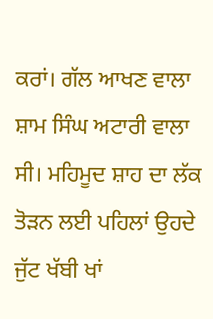ਕਰਾਂ। ਗੱਲ ਆਖਣ ਵਾਲਾ ਸ਼ਾਮ ਸਿੰਘ ਅਟਾਰੀ ਵਾਲਾ ਸੀ। ਮਹਿਮੂਦ ਸ਼ਾਹ ਦਾ ਲੱਕ ਤੋੜਨ ਲਈ ਪਹਿਲਾਂ ਉਹਦੇ ਜੁੱਟ ਖੱਬੀ ਖਾਂ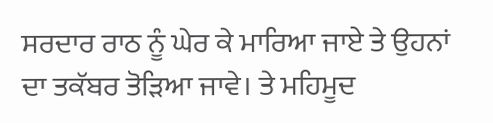ਸਰਦਾਰ ਰਾਠ ਨੂੰ ਘੇਰ ਕੇ ਮਾਰਿਆ ਜਾਏ ਤੇ ਉਹਨਾਂ ਦਾ ਤਕੱਬਰ ਤੋੜਿਆ ਜਾਵੇ। ਤੇ ਮਹਿਮੂਦ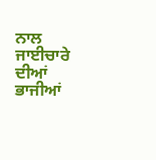ਨਾਲ ਜਾਈਚਾਰੇ ਦੀਆਂ ਭਾਜੀਆਂ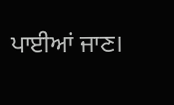ਪਾਈਆਂ ਜਾਣ।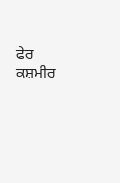ਫੇਰ ਕਸ਼ਮੀਰ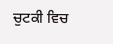ਚੁਟਕੀ ਵਿਚ